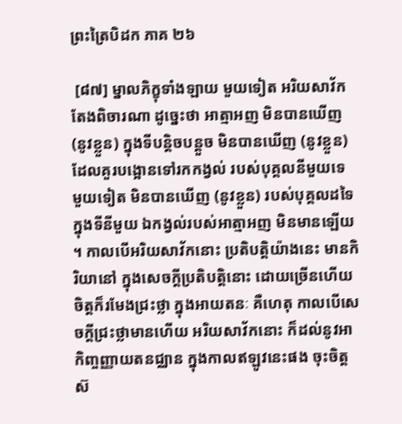ព្រះត្រៃបិដក ភាគ ២៦

 [៨៧] ម្នាលភិក្ខុទាំងឡាយ មួយទៀត អរិយសាវ័ក តែងពិចារណា ដូច្នេះថា អាត្មាអញ មិនបានឃើញ (នូវខ្លួន) ក្នុងទីបន្តិចបន្តួច មិនបានឃើញ (នូវខ្លួន) ដែលគួរបង្អោនទៅរកកង្វល់ របស់បុគ្គលនីមួយទេ មួយទៀត មិនបានឃើញ (នូវខ្លួន) របស់បុគ្គលដទៃ ក្នុងទីនីមួយ ឯកង្វល់របស់អាត្មាអញ មិនមានឡើយ។ កាលបើអរិយសាវ័កនោះ ប្រតិបត្តិយ៉ាងនេះ មានកិរិយានៅ ក្នុងសេចក្តីប្រតិបត្តិនោះ ដោយច្រើនហើយ ចិត្តក៏រមែងជ្រះថ្លា ក្នុងអាយតនៈ គឺហេតុ កាលបើសេចក្តីជ្រះថ្លាមានហើយ អរិយសាវ័កនោះ ក៏ដល់នូវអាកិញ្ចញ្ញាយតនជ្ឈាន ក្នុងកាលឥឡូវនេះផង ចុះចិត្តស៊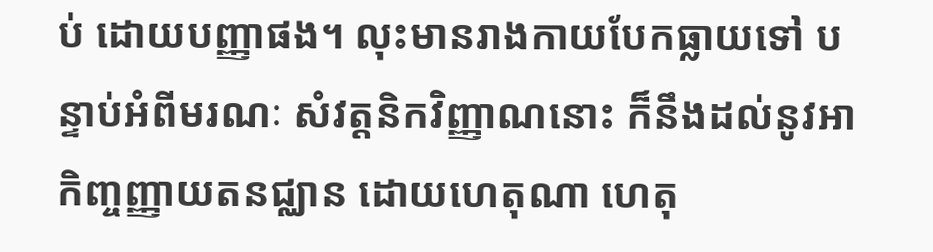ប់ ដោយបញ្ញាផង។ លុះមានរាងកាយបែកធ្លាយទៅ បន្ទាប់អំពីមរណៈ សំវត្តនិកវិញ្ញាណនោះ ក៏នឹងដល់នូវអាកិញ្ចញ្ញាយតនជ្ឈាន ដោយហេតុណា ហេតុ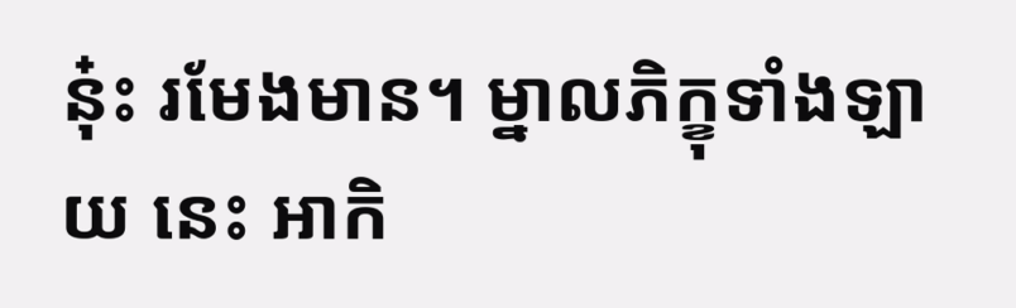នុ៎ះ រមែងមាន។ ម្នាលភិក្ខុទាំងឡាយ នេះ អាកិ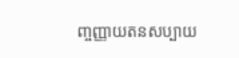ញ្ចញ្ញាយតនសប្បាយ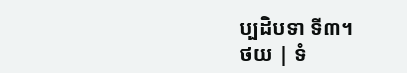ប្បដិបទា ទី៣។
ថយ | ទំ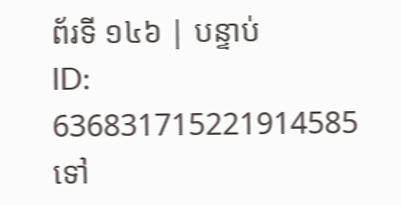ព័រទី ១៤៦ | បន្ទាប់
ID: 636831715221914585
ទៅ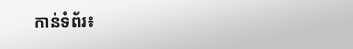កាន់ទំព័រ៖